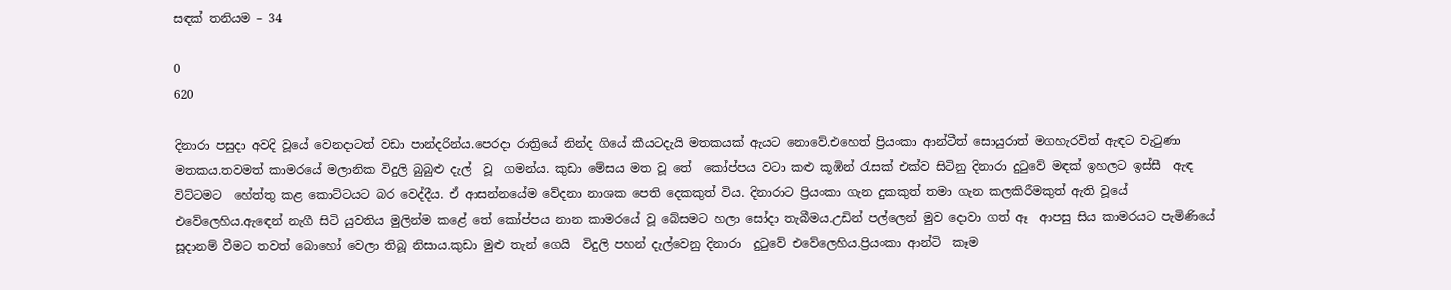සඳක් තනියම – 34

0
620

දිනාරා පසුදා අවදි වූයේ වෙනදාටත් වඩා පාන්දරින්ය.පෙරදා රාත්‍රියේ නින්ද ගියේ කීයටදැයි මතකයක් ඇයට නොවේ.එහෙත් ප්‍රියංකා ආන්ටීත් සොයුරාත් මගහැරවිත් ඇඳට වැටුණා මතකය.තවමත් කාමරයේ මලානික විදුලි බුබුළු දැල්  වූ  ගමන්ය. කුඩා මේසය මත වූ තේ  කෝප්පය වටා කළු කූඹින් රැසක් එක්ව සිටිනු දිනාරා දුටුවේ මඳක් ඉහලට ඉස්සී  ඇඳ විට්ටමට  හේත්තු කළ කොට්ටයට බර වෙද්දීය. ඒ ආසන්නයේම වේදනා නාශක පෙති දෙකකුත් විය. දිනාරාට ප්‍රියංකා ගැන දුකකුත් තමා ගැන කලකිරීමකුත් ඇති වූයේ එවේලෙහිය.ඇඳෙන් නැගී සිටි යුවතිය මුලින්ම කළේ තේ කෝප්පය නාන කාමරයේ වූ බේසමට හලා සෝදා තැබීමය.උඩින් පල්ලෙන් මුව දොවා ගත් ඈ  ආපසු සිය කාමරයට පැමිණියේ සූදානම් වීමට තවත් බොහෝ වෙලා තිබූ නිසාය.කුඩා මුළු තැන් ගෙයි  විදුලි පහන් දැල්වෙනු දිනාරා  දුටුවේ එවේලෙහිය.ප්‍රියංකා ආන්ටි  කෑම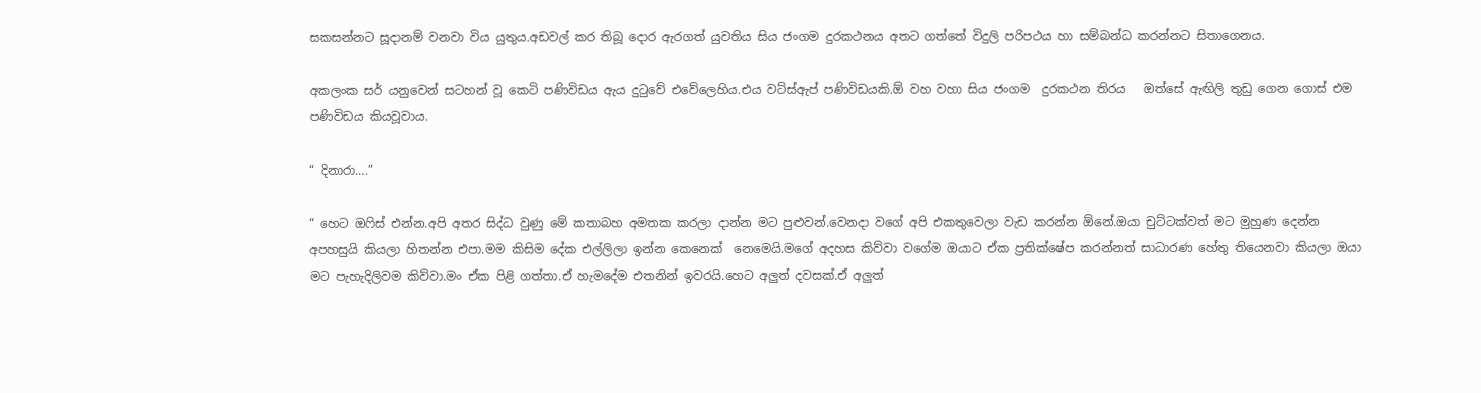සකසන්නට සූදානම් වනවා විය යුතුය.අඩවල් කර තිබූ දොර ඇරගත් යුවතිය සිය ජංගම දුරකථනය අතට ගත්තේ විදුලි පරිපථය හා සම්බන්ධ කරන්නට සිතාගෙනය.

අකලංක සර් යනුවෙන් සටහන් වූ කෙටි පණිවිඩය ඇය දුටුවේ එවේලෙහිය.එය වට්ස්ඇප් පණිවිඩයකි.ඕ වහ වහා සිය ජංගම  දුරකථන තිරය   ඔත්සේ ඇඟිලි තුඩු ගෙන ගොස් එම පණිවිඩය කියවූවාය.

“ දිනාරා….”

“ හෙට ඔෆිස් එන්න.අපි අතර සිද්ධ වුණු මේ කතාබහ අමතක කරලා දාන්න මට පුළුවන්.වෙනදා වගේ අපි එකතුවෙලා වැඩ කරන්න ඕනේ.ඔයා චුට්ටක්වත් මට මුහුණ දෙන්න අපහසුයි කියලා හිතන්න එපා.මම කිසිම දේක එල්ලිලා ඉන්න කෙනෙක්  නෙමෙයි.මගේ අදහස කිව්වා වගේම ඔයාට ඒක ප්‍රතික්ෂේප කරන්නත් සාධාරණ හේතු තියෙනවා කියලා ඔයා මට පැහැදිලිවම කිව්වා.මං ඒක පිළි ගත්තා.ඒ හැමදේම එතනින් ඉවරයි.හෙට අලුත් දවසක්.ඒ අලුත්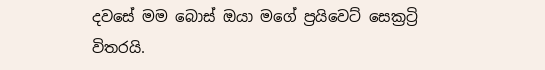දවසේ මම බොස් ඔයා මගේ ප්‍රයිවෙට් සෙක්‍රට්‍රි විතරයි.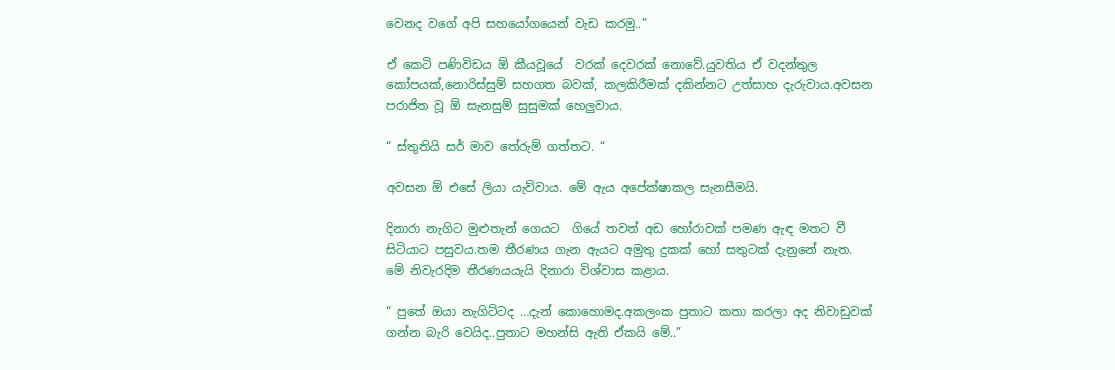වෙනද වගේ අපි සහයෝගයෙන් වැඩ කරමු..”

ඒ කෙටි පණිවිඩය ඕ කීයවූයේ  වරක් දෙවරක් නොවේ.යුවතිය ඒ වදන්තුල කෝපයක්,නොරිස්සුම් සහගත බවක්, කලකිරීමක් දකින්නට උත්සාහ දැරුවාය.අවසන පරාජිත වූ ඕ සැනසුම් සුසුමක් හෙලුවාය.

“ ස්තුතියි සර් මාව තේරුම් ගත්තට. “

අවසන ඕ එසේ ලියා යැව්වාය. මේ ඇය අපේක්ෂාකල සැනසීමයි.

දිනාරා නැගිට මුළුතැන් ගෙයට  ගියේ තවත් අඩ හෝරාවක් පමණ ඇඳ මතට වී සිටියාට පසුවය.තම තීරණය ගැන ඇයට අමුතු දුකක් හෝ සතුටක් දැනුනේ නැත. මේ නිවැරදිම තීරණයයැයි දිනාරා විශ්වාස කළාය.

“ පුතේ ඔයා නැගිට්ටද …දැන් කොහොමද.අකලංක පුතාට කතා කරලා අද නිවාඩුවක් ගන්න බැරි වෙයිද..පුතාට මහන්සි ඇති ඒකයි මේ..”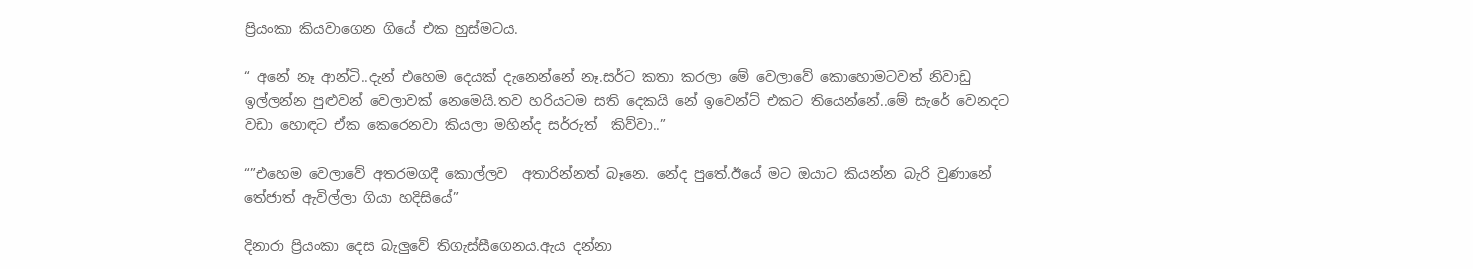ප්‍රියංකා කියවාගෙන ගියේ එක හුස්මටය.

“ අනේ නෑ ආන්ටි..දැන් එහෙම දෙයක් දැනෙන්නේ නෑ.සර්ට කතා කරලා මේ වෙලාවේ කොහොමටවත් නිවාඩු ඉල්ලන්න පුළුවන් වෙලාවක් නෙමෙයි.තව හරියටම සති දෙකයි නේ ඉවෙන්ට් එකට තියෙන්නේ..මේ සැරේ වෙනදට වඩා හොඳට ඒක කෙරෙනවා කියලා මහින්ද සර්රුත්  කිව්වා..”

“”එහෙම වෙලාවේ අතරමගදී කොල්ලව  අතාරින්නත් බෑනෙ. නේද පුතේ.ඊයේ මට ඔයාට කියන්න බැරි වුණානේ තේජාත් ඇවිල්ලා ගියා හදිසියේ”

දිනාරා ප්‍රියංකා දෙස බැලුවේ තිගැස්සීගෙනය.ඇය දන්නා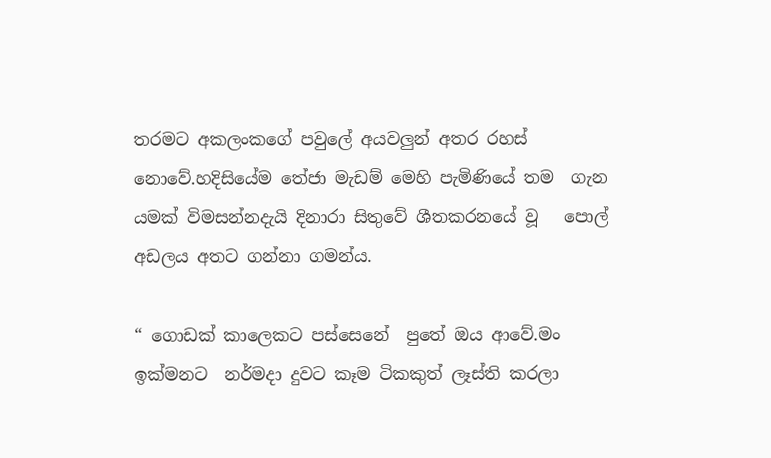තරමට අකලංකගේ පවුලේ අයවලුන් අතර රහස් නොවේ.හදිසියේම තේජා මැඩම් මෙහි පැමිණියේ තම  ගැන යමක් විමසන්නදැයි දිනාරා සිතුවේ ශීතකරනයේ වූ   පොල් අඩලය අතට ගන්නා ගමන්ය.

“ ගොඩක් කාලෙකට පස්සෙනේ  පුතේ ඔය ආවේ.මං ඉක්මනට  නර්මදා දුවට කෑම ටිකකුත් ලෑස්ති කරලා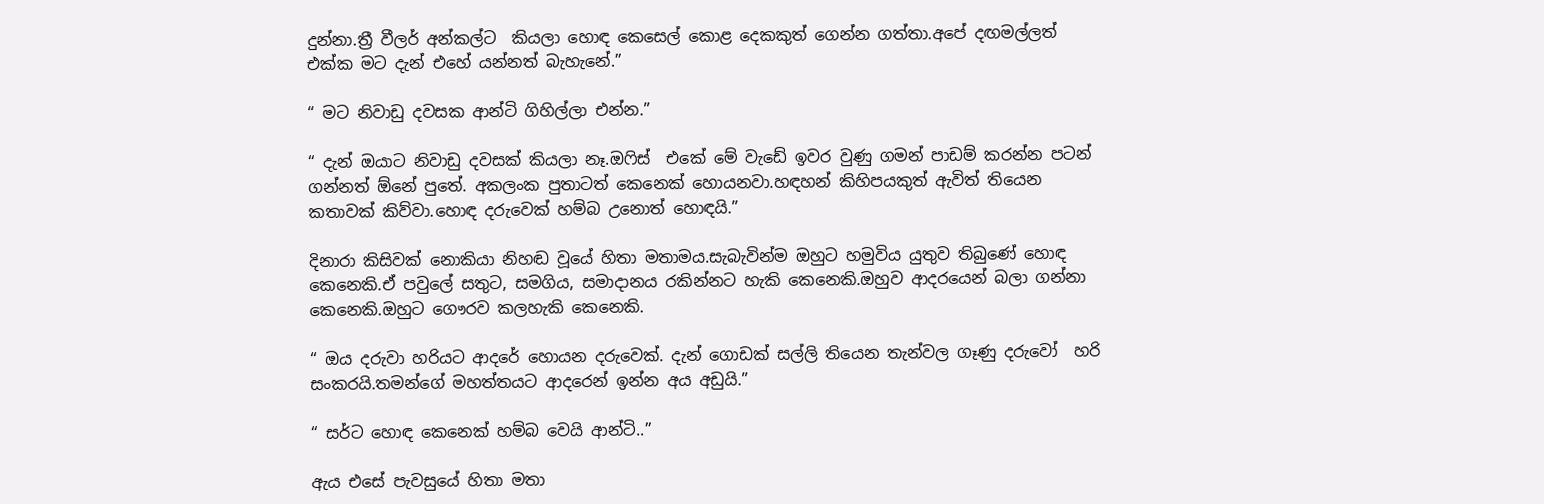දුන්නා.ත්‍රී වීලර් අන්කල්ට  කියලා හොඳ කෙසෙල් කොළ දෙකකුත් ගෙන්න ගත්තා.අපේ දඟමල්ලත් එක්ක මට දැන් එහේ යන්නත් බැහැනේ.”

“ මට නිවාඩු දවසක ආන්ටි ගිහිල්ලා එන්න.”

“ දැන් ඔයාට නිවාඩු දවසක් කියලා නෑ.ඔෆිස්  එකේ මේ වැඩේ ඉවර වුණු ගමන් පාඩම් කරන්න පටන් ගන්නත් ඕනේ පුතේ. අකලංක පුතාටත් කෙනෙක් හොයනවා.හඳහන් කිහිපයකුත් ඇවිත් තියෙන කතාවක් කිව්වා.හොඳ දරුවෙක් හම්බ උනොත් හොඳයි.”

දිනාරා කිසිවක් නොකියා නිහඬ වූයේ හිතා මතාමය.සැබැවින්ම ඔහුට හමුවිය යුතුව තිබුණේ හොඳ කෙනෙකි.ඒ පවුලේ සතුට, සමගිය, සමාදානය රකින්නට හැකි කෙනෙකි.ඔහුව ආදරයෙන් බලා ගන්නා කෙනෙකි.ඔහුට ගෞරව කලහැකි කෙනෙකි.

“ ඔය දරුවා හරියට ආදරේ හොයන දරුවෙක්. දැන් ගොඩක් සල්ලි තියෙන තැන්වල ගෑණු දරුවෝ  හරි සංකරයි.තමන්ගේ මහත්තයට ආදරෙන් ඉන්න අය අඩුයි.”

“ සර්ට හොඳ කෙනෙක් හම්බ වෙයි ආන්ටි..”

ඇය එසේ පැවසුයේ හිතා මතා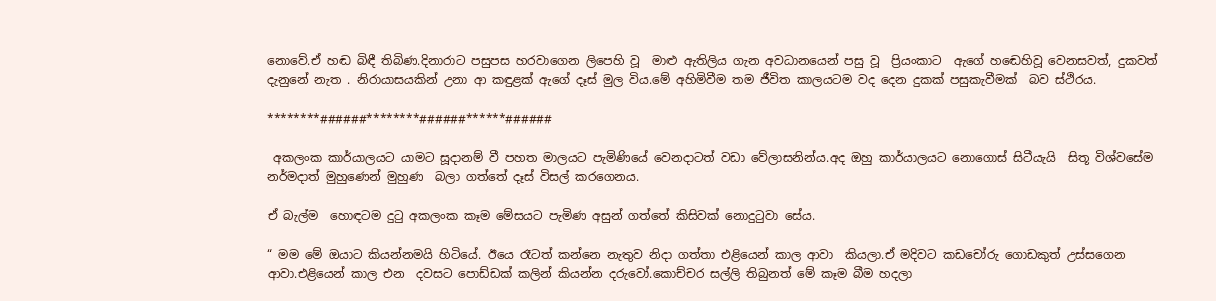නොවේ.ඒ හඬ බිඳී තිබිණ.දිනාරාට පසුපස හරවාගෙන ලිපෙහි වූ  මාළු ඇතිලිය ගැන අවධානයෙන් පසු වූ  ප්‍රියංකාට  ඇගේ හඬෙහිවූ වෙනසවත්, දුකවත්  දැනුනේ නැත . නිරායාසයකින් උනා ආ කඳුළක් ඇගේ දෑස් මුල විය.මේ අහිමිවීම තම ජීවිත කාලයටම වද දෙන දුකක් පසුකැවීමක්  බව ස්ථිරය.

********######********######******######

 අකලංක කාර්යාලයට යාමට සූදානම් වී පහත මාලයට පැමිණියේ වෙනදාටත් වඩා වේලාසනින්ය.අද ඔහු කාර්යාලයට නොගොස් සිටීයැයි  සිතූ විශ්වසේම නර්මදාත් මුහුණෙන් මුහුණ  බලා ගත්තේ දෑස් විසල් කරගෙනය.

ඒ බැල්ම  හොඳටම දුටු අකලංක කෑම මේසයට පැමිණ අසුන් ගත්තේ කිසිවක් නොදුටුවා සේය.

“ මම මේ ඔයාට කියන්නමයි හිටියේ. ඊයෙ රෑටත් කන්නෙ නැතුව නිදා ගත්තා එළියෙන් කාල ආවා  කියලා.ඒ මදිවට කඩචෝරු ගොඩකුත් උස්සගෙන ආවා.එළියෙන් කාල එන  දවසට පොඩ්ඩක් කලින් කියන්න දරුවෝ.කොච්චර සල්ලි තිබුනත් මේ කෑම බීම හදලා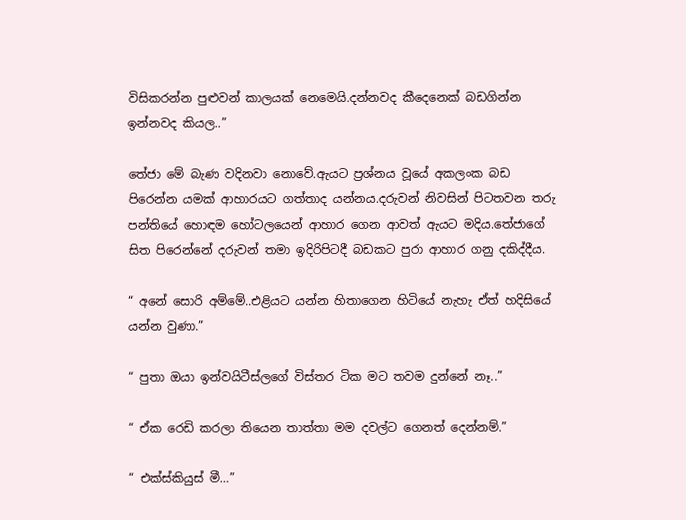විසිකරන්න පුළුවන් කාලයක් නෙමෙයි.දන්නවද කීදෙනෙක් බඩගින්න ඉන්නවද කියල..”

තේජා මේ බැණ වදිනවා නොවේ.ඇයට ප්‍රශ්නය වූයේ අකලංක බඩ පිරෙන්න යමක් ආහාරයට ගත්තාද යන්නය.දරුවන් නිවසින් පිටතවන තරු පන්තියේ හොඳම හෝටලයෙන් ආහාර ගෙන ආවත් ඇයට මදිය.තේජාගේ සිත පිරෙන්නේ දරුවන් තමා ඉදිරිපිටදී බඩකට පුරා ආහාර ගනු දකිද්දීය.

“ අනේ සොරි අම්මේ..එළියට යන්න හිතාගෙන හිටියේ නැහැ ඒත් හදිසියේ  යන්න වුණා.”

“ පුතා ඔයා ඉන්වයිටීස්ලගේ විස්තර ටික මට තවම දුන්නේ නෑ..”

“ ඒක රෙඩි කරලා තියෙන තාත්තා මම දවල්ට ගෙනත් දෙන්නම්.”

“ එක්ස්කියුස් මී…”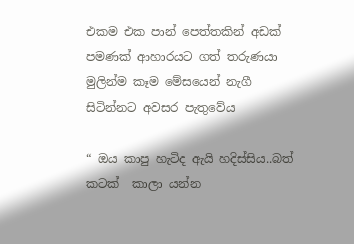එකම එක පාන් පෙත්තකින් අඩක්  පමණක් ආහාරයට ගත් තරුණයා මුලින්ම කෑම මේසයෙන් නැගී සිටින්නට අවසර පැතුවේය

“ ඔය කාපු හැටිද ඇයි හදිස්සිය..බත් කටක්  කාලා යන්න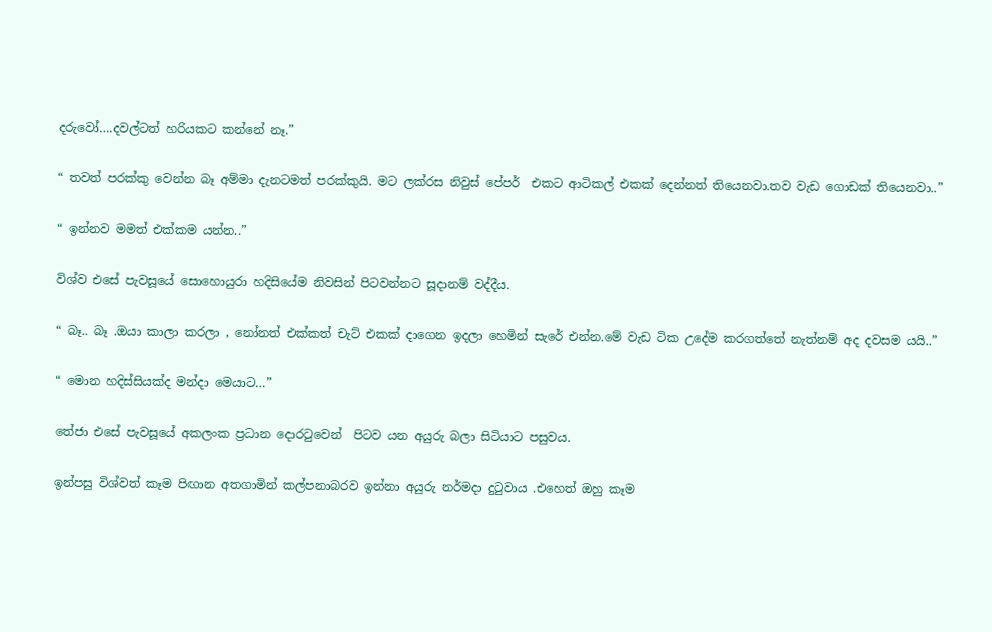දරුවෝ….දවල්ටත් හරියකට කන්නේ නෑ.”

“ තවත් පරක්කු වෙන්න බෑ අම්මා දැනටමත් පරක්කුයි. මට ලක්රස නිවුස් පේපර්  එකට ආටිකල් එකක් දෙන්නත් තියෙනවා.තව වැඩ ගොඩක් තියෙනවා..”

“ ඉන්නව මමත් එක්කම යන්න..”

විශ්ව එසේ පැවසූයේ සොහොයුරා හදිසියේම නිවසින් පිටවන්නට සූදානම් වද්දීය.

“ බෑ.. බෑ .ඔයා කාලා කරලා , නෝනත් එක්කත් චැට් එකක් දාගෙන ඉදලා හෙමින් සැරේ එන්න.මේ වැඩ ටික උදේම කරගත්තේ නැත්නම් අද දවසම යයි..”

“ මොන හදිස්සියක්ද මන්දා මෙයාට…”

තේජා එසේ පැවසූයේ අකලංක ප්‍රධාන දොරටුවෙන්  පිටව යන අයුරු බලා සිටියාට පසුවය.

ඉන්පසු විශ්වත් කෑම පිඟාන අතගාමින් කල්පනාබරව ඉන්නා අයුරු නර්මදා දුටුවාය .එහෙත් ඔහු කෑම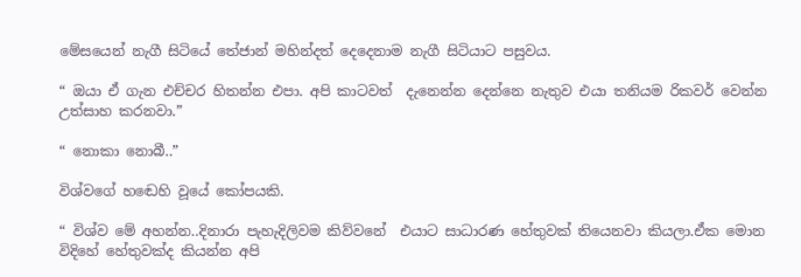මේසයෙන් නැගී සිටියේ තේජාන් මහින්දත් දෙදෙනාම නැගී සිටියාට පසුවය.

“ ඔයා ඒ ගැන එච්චර හිතන්න එපා. අපි කාටවත්  දැනෙන්න දෙන්නෙ නැතුව එයා තනියම රිකවර් වෙන්න  උත්සාහ කරනවා.”

“ නොකා නොබී..”

විශ්වගේ හඬෙහි වූයේ කෝපයකි.

“ විශ්ව මේ අහන්න..දිනාරා පැහැදිලිවම කිව්වනේ  එයාට සාධාරණ හේතුවක් තියෙනවා කියලා.ඒක මොන විදිහේ හේතුවක්ද කියන්න අපි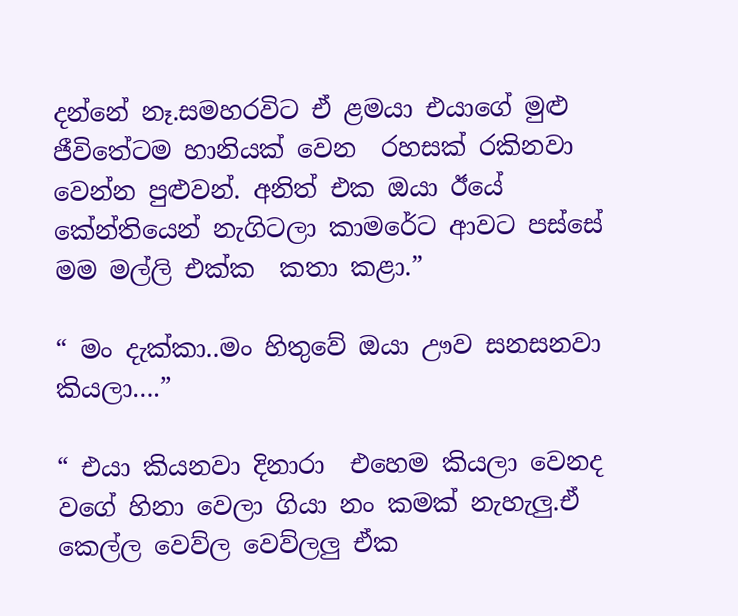දන්නේ නෑ.සමහරවිට ඒ ළමයා එයාගේ මුළු ජීවිතේටම හානියක් වෙන  රහසක් රකිනවා වෙන්න පුළුවන්. අනිත් එක ඔයා ඊයේ කේන්තියෙන් නැගිටලා කාමරේට ආවට පස්සේ මම මල්ලි එක්ක  කතා කළා.”

“ මං දැක්කා..මං හිතුවේ ඔයා ඌව සනසනවා කියලා….”

“ එයා කියනවා දිනාරා  එහෙම කියලා වෙනද වගේ හිනා වෙලා ගියා නං කමක් නැහැලු.ඒ කෙල්ල වෙව්ල වෙව්ලලු ඒක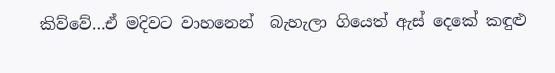කිව්වේ…ඒ මදිවට වාහනෙන්  බැහැලා ගියෙත් ඇස් දෙකේ කඳුළු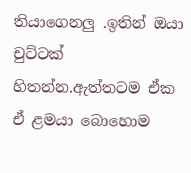තියාගෙනලු .ඉතින් ඔයා චුට්ටක් හිතන්න.ඇත්තටම ඒක ඒ ළමයා බොහොම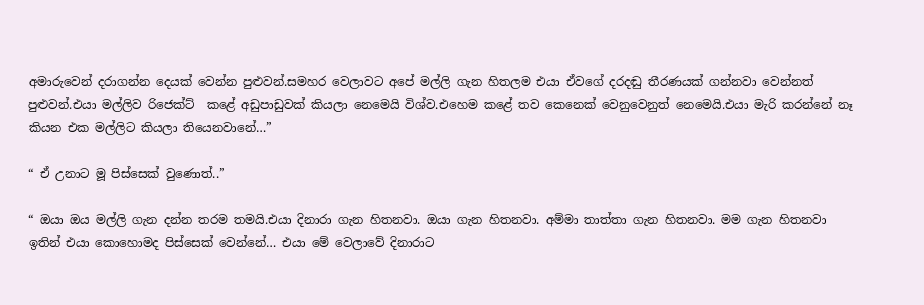අමාරුවෙන් දරාගන්න දෙයක් වෙන්න පුළුවන්.සමහර වෙලාවට අපේ මල්ලි ගැන හිතලම එයා ඒවගේ දරදඬු තීරණයක් ගන්නවා වෙන්නත් පුළුවන්.එයා මල්ලිව රිජෙක්ට්  කළේ අඩුපාඩුවක් කියලා නෙමෙයි විශ්ව.එහෙම කළේ තව කෙනෙක් වෙනුවෙනුත් නෙමෙයි.එයා මැරි කරන්නේ නෑ කියන එක මල්ලිට කියලා තියෙනවානේ…”

“ ඒ උනාට මූ පිස්සෙක් වුණොත්..”

“ ඔයා ඔය මල්ලි ගැන දන්න තරම තමයි.එයා දිනාරා ගැන හිතනවා. ඔයා ගැන හිතනවා. අම්මා තාත්තා ගැන හිතනවා. මම ගැන හිතනවා ඉතින් එයා කොහොමද පිස්සෙක් වෙන්නේ… එයා මේ වෙලාවේ දිනාරාට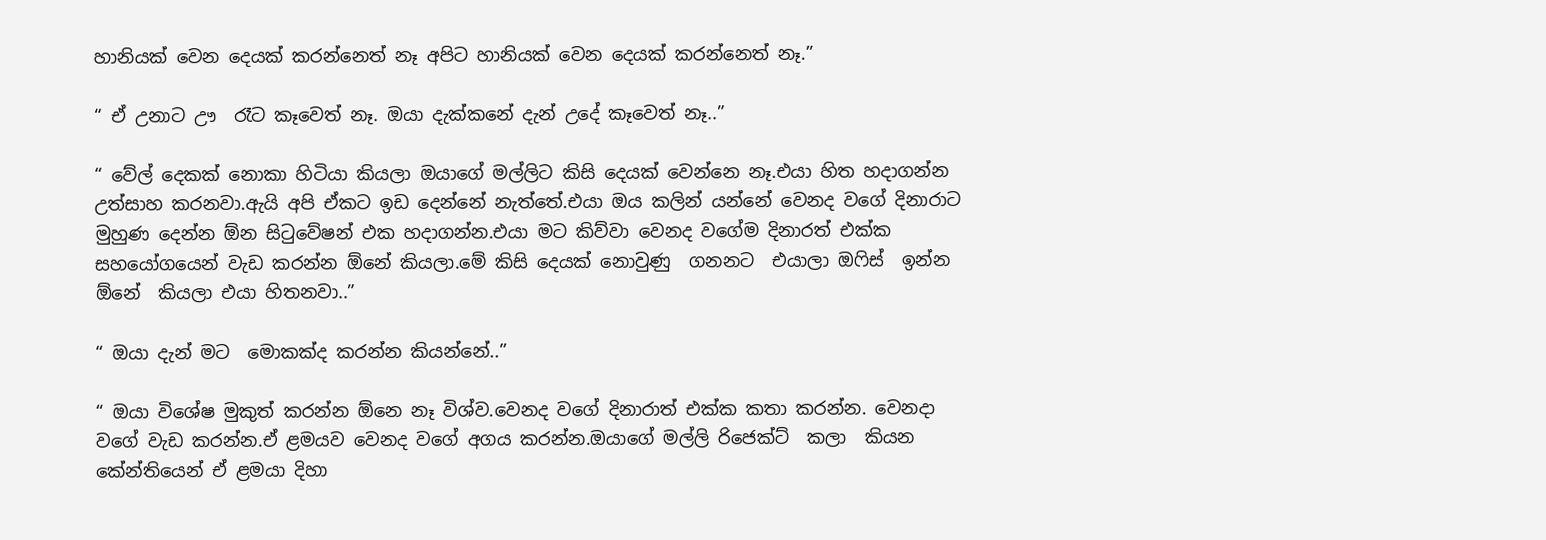හානියක් වෙන දෙයක් කරන්නෙත් නෑ අපිට හානියක් වෙන දෙයක් කරන්නෙත් නෑ.”

“ ඒ උනාට ඌ  රෑට කෑවෙත් නෑ. ඔයා දැක්කනේ දැන් උදේ කෑවෙත් නෑ..”

“ වේල් දෙකක් නොකා හිටියා කියලා ඔයාගේ මල්ලිට කිසි දෙයක් වෙන්නෙ නෑ.එයා හිත හදාගන්න උත්සාහ කරනවා.ඇයි අපි ඒකට ඉඩ දෙන්නේ නැත්තේ.එයා ඔය කලින් යන්නේ වෙනද වගේ දිනාරාට  මුහුණ දෙන්න ඕන සිටුවේෂන් එක හදාගන්න.එයා මට කිව්වා වෙනද වගේම දිනාරත් එක්ක සහයෝගයෙන් වැඩ කරන්න ඕනේ කියලා.මේ කිසි දෙයක් නොවුණු  ගනනට  එයාලා ඔෆිස්  ඉන්න ඕනේ  කියලා එයා හිතනවා..”

“ ඔයා දැන් මට  මොකක්ද කරන්න කියන්නේ..”

“ ඔයා විශේෂ මුකුත් කරන්න ඕනෙ නෑ විශ්ව.වෙනද වගේ දිනාරාත් එක්ක කතා කරන්න. වෙනදා වගේ වැඩ කරන්න.ඒ ළමයව වෙනද වගේ අගය කරන්න.ඔයාගේ මල්ලි රිජෙක්ට්  කලා  කියන කේන්තියෙන් ඒ ළමයා දිහා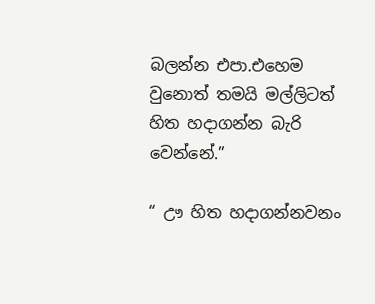බලන්න එපා.එහෙම වුනොත් තමයි මල්ලිටත් හිත හදාගන්න බැරි වෙන්නේ.”

“ ඌ හිත හදාගන්නවනං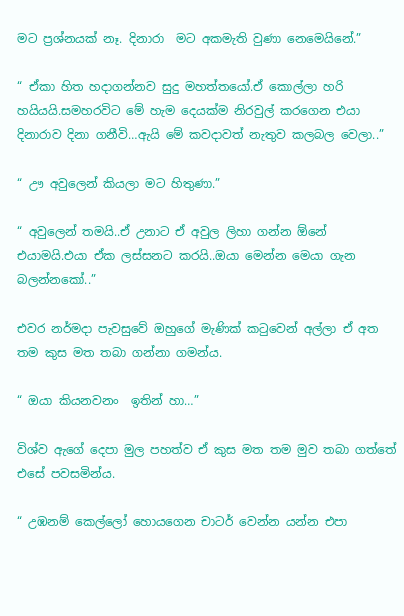මට ප්‍රශ්නයක් නෑ. දිනාරා  මට අකමැති වුණා නෙමෙයිනේ.”

“ ඒකා හිත හදාගන්නව සුදු මහත්තයෝ.ඒ කොල්ලා හරි හයියයි.සමහරවිට මේ හැම දෙයක්ම නිරවුල් කරගෙන එයා දිනාරාව දිනා ගනීවි…ඇයි මේ කවදාවත් නැතුව කලබල වෙලා..”

“ ඌ අවුලෙන් කියලා මට හිතුණා.”

“ අවුලෙන් තමයි..ඒ උනාට ඒ අවුල ලිහා ගන්න ඕනේ එයාමයි.එයා ඒක ලස්සනට කරයි..ඔයා මෙන්න මෙයා ගැන බලන්නකෝ..”

එවර නර්මදා පැවසුවේ ඔහුගේ මැණික් කටුවෙන් අල්ලා ඒ අත තම කුස මත තබා ගන්නා ගමන්ය.

“ ඔයා කියනවනං  ඉතින් හා…”

විශ්ව ඇගේ දෙපා මුල පහත්ව ඒ කුස මත තම මුව තබා ගත්තේ එසේ පවසමින්ය.

“ උඹනම් කෙල්ලෝ හොයගෙන චාටර් වෙන්න යන්න එපා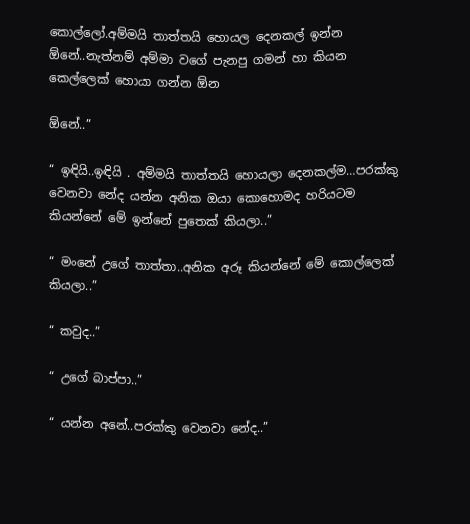කොල්ලෝ.අම්මයි තාත්තයි හොයල දෙනකල් ඉන්න ඕනේ..නැත්නම් අම්මා වගේ පැනපු ගමන් හා කියන කෙල්ලෙක් හොයා ගන්න ඕන

ඕනේ..”

“ ඉඳියි..ඉඳියි . අම්මයි තාත්තයි හොයලා දෙනකල්ම…පරක්කු වෙනවා නේද යන්න අනික ඔයා කොහොමද හරියටම කියන්නේ මේ ඉන්නේ පුතෙක් කියලා..”

“ මංනේ උගේ තාත්තා..අනික අරූ කියන්නේ මේ කොල්ලෙක් කියලා..”

“ කවුද..”

“ උගේ බාප්පා..”

“ යන්න අනේ..පරක්කු වෙනවා නේද..”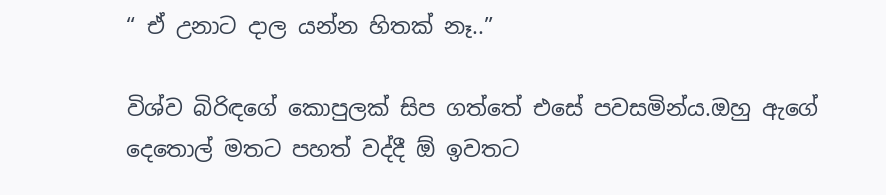“ ඒ උනාට දාල යන්න හිතක් නෑ..”

විශ්ව බිරිඳගේ කොපුලක් සිප ගත්තේ එසේ පවසමින්ය.ඔහු ඇගේ දෙතොල් මතට පහත් වද්දී ඕ ඉවතට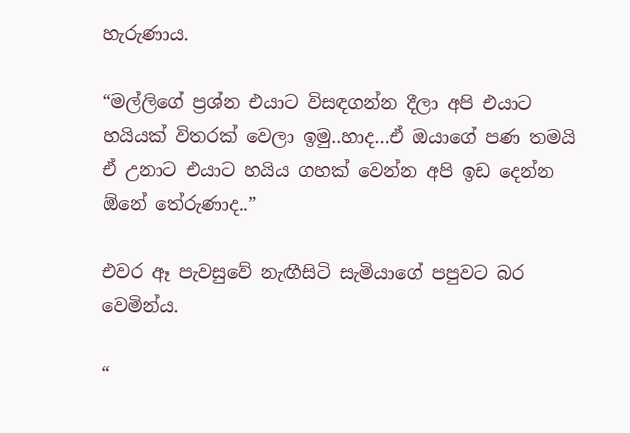හැරුණාය.

“මල්ලිගේ ප්‍රශ්න එයාට විසඳගන්න දීලා අපි එයාට හයියක් විතරක් වෙලා ඉමු..හාද…ඒ ඔයාගේ පණ තමයි ඒ උනාට එයාට හයිය ගහක් වෙන්න අපි ඉඩ දෙන්න ඕනේ තේරුණාද..”

එවර ඈ පැවසුවේ නැඟීසිටි සැමියාගේ පපුවට බර වෙමින්ය.

“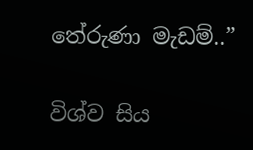තේරුණා මැඩම්..”

විශ්ව සිය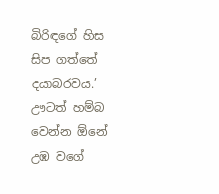බිරිඳගේ හිස සිප ගත්තේ දයාබරවය.’ ඌටත් හම්බ වෙන්න ඕනේ උඹ වගේ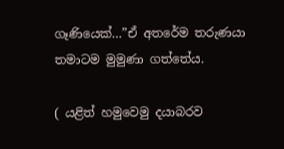ගෑණියෙක්…”ඒ අතරේම තරුණයා තමාටම මුමුණා ගත්තේය.

( යළිත් හමුවෙමු දයාබරව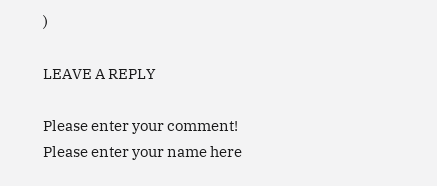)

LEAVE A REPLY

Please enter your comment!
Please enter your name here